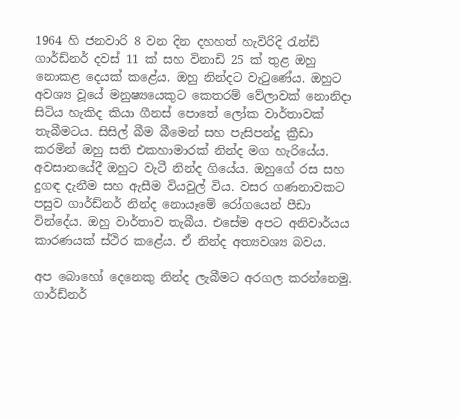1964 හි ජනවාරි 8 වන දින දහහත් හැවිරිදි රැන්ඩි ගාර්ඩ්නර් දවස් 11 ක් සහ විනාඩි 25 ක් තුළ ඔහු නොකළ දෙයක් කළේය. ඔහු නින්දට වැටුණේය. ඔහුට අවශ්‍ය වූයේ මනුෂ්‍යයෙකුට කෙතරම් වේලාවක් නොනිදා සිටිය හැකිද කියා ගීනස් පොතේ ලෝක වාර්තාවක් තැබීමටය. සිසිල් බීම බීමෙන් සහ පැසිපන්දු ක්‍රීඩා කරමින් ඔහු සති එකහාමාරක් නින්ද මග හැරියේය. අවසානයේදී ඔහුට වැටී නින්ද ගියේය. ඔහුගේ රස සහ දුගඳ දැනීම සහ ඇසීම වියවුල් විය. වසර ගණනාවකට පසුව ගාර්ඩ්නර් නින්ද නොයෑමේ රෝගයෙන් පීඩා වින්දේය. ඔහු වාර්තාව තැබීය. එසේම අපට අනිවාර්යය කාරණයක් ස්ථිර කළේය. ඒ නින්ද අත්‍යවශ්‍ය බවය.

අප බොහෝ දෙනෙකු නින්ද ලැබීමට අරගල කරන්නෙමු. ගාර්ඩ්නර්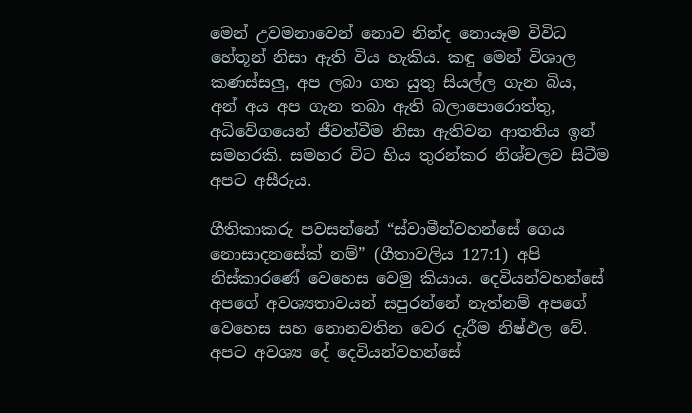මෙන් උවමනාවෙන් නොව නින්ද නොයෑම විවිධ හේතූන් නිසා ඇති විය හැකිය. කඳු මෙන් විශාල කණස්සලු, අප ලබා ගත යුතු සියල්ල ගැන බිය, අන් අය අප ගැන තබා ඇති බලාපොරොත්තු, අධිවේගයෙන් ජීවත්වීම නිසා ඇතිවන ආතතිය ඉන් සමහරකි. සමහර විට භිය තුරන්කර නිශ්චලව සිටීම අපට අසීරුය.

ගීතිකාකරු පවසන්නේ “ස්වාමීන්වහන්සේ ගෙය නොසාදනසේක් නම්” (ගීතාවලිය 127:1) අපි නිස්කාරණේ වෙහෙස වෙමු කියාය. දෙවියන්වහන්සේ අපගේ අවශ්‍යතාවයන් සපුරන්නේ නැත්නම් අපගේ වෙහෙස සහ නොනවතින වෙර දැරීම නිෂ්ඵල වේ. අපට අවශ්‍ය දේ දෙවියන්වහන්සේ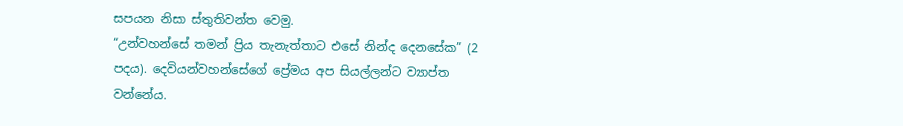සපයන නිසා ස්තුතිවන්ත වෙමු.
“උන්වහන්සේ තමන් ප්‍රිය තැනැත්තාට එසේ නින්ද දෙනසේක” (2 පදය). දෙවියන්වහන්සේගේ ප්‍රේමය අප සියල්ලන්ට ව්‍යාප්ත වන්නේය.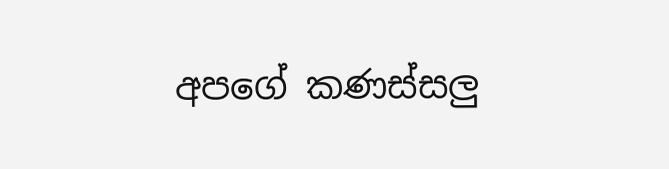අපගේ කණස්සලු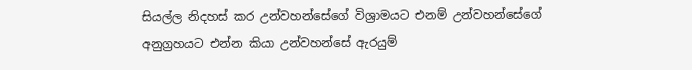සියල්ල නිදහස් කර උන්වහන්සේගේ විශ්‍රාමයට එනම් උන්වහන්සේගේ අනුග්‍රහයට එන්න කියා උන්වහන්සේ ඇරයුම්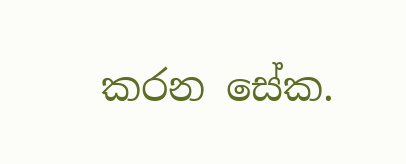කරන සේක.